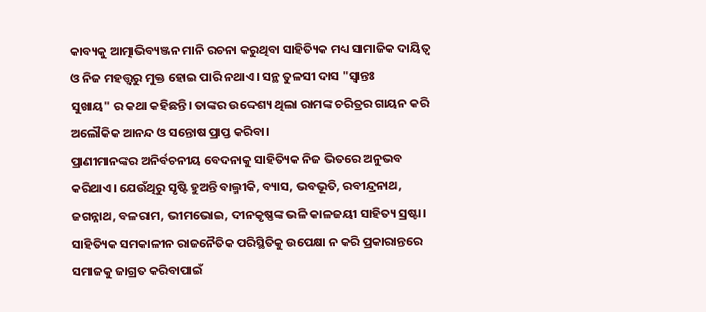କାବ୍ୟକୁ ଆତ୍ମାଭିବ୍ୟଞ୍ଜନ ମାନି ରଚନା କରୁଥିବା ସାହିତ୍ୟିକ ମଧ୍ୟ ସାମାଜିକ ଦାୟିତ୍ୱ ଓ ନିଜ ମହତ୍ତ୍ୱରୁ ମୁକ୍ତ ହୋଇ ପାରି ନଥାଏ। ସନ୍ଥ ତୁଳସୀ ଦାସ "ସ୍ୱାନ୍ତଃ
ସୁଖାୟ" ର କଥା କହିଛନ୍ତି। ତାଙ୍କର ଉଦ୍ଦେଶ୍ୟ ଥିଲା ରାମଙ୍କ ଚରିତ୍ରର ଗାୟନ କରି ଅଲୌକିକ ଆନନ୍ଦ ଓ ସନ୍ତୋଷ ପ୍ରାପ୍ତ କରିବା।
ପ୍ରାଣୀମାନଙ୍କର ଅନିର୍ବଚନୀୟ ବେଦନାକୁ ସାହିତ୍ୟିକ ନିଜ ଭିତରେ ଅନୁଭବ କରିଥାଏ। ଯେଉଁଥିରୁ ସୃଷ୍ଟି ହୁଅନ୍ତି ବାଲ୍ମୀକି, ବ୍ୟାସ, ଭବଭୂତି, ରବୀନ୍ଦ୍ରନାଥ, ଜଗନ୍ନାଥ, ବଳରାମ, ଭୀମଭୋଇ, ଦୀନକୃଷ୍ଣଙ୍କ ଭଳି କାଳଜୟୀ ସାହିତ୍ୟ ସ୍ରଷ୍ଟା।
ସାହିତ୍ୟିକ ସମକାଳୀନ ରାଜନୈତିକ ପରିସ୍ଥିତିକୁ ଉପେକ୍ଷା ନ କରି ପ୍ରକାରାନ୍ତରେ ସମାଜକୁ ଜାଗ୍ରତ କରିବାପାଇଁ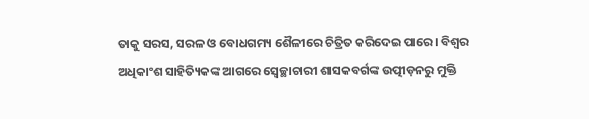ତାକୁ ସରସ, ସରଳ ଓ ବୋଧଗମ୍ୟ ଶୈଳୀରେ ଚିତ୍ରିତ କରିଦେଇ ପାରେ। ବିଶ୍ୱର ଅଧିକାଂଶ ସାହିତ୍ୟିକଙ୍କ ଆଗରେ ସ୍ବେଚ୍ଛାଚାରୀ ଶାସକବର୍ଗଙ୍କ ଉତ୍ପୀଡ଼ନରୁ ମୁକ୍ତି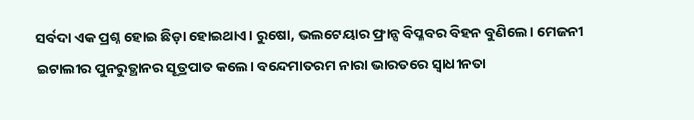ସର୍ବଦା ଏକ ପ୍ରଶ୍ନ ହୋଇ ଛିଡ଼ା ହୋଇଥାଏ। ରୁଷୋ, ଭଲଟେୟାର ଫ୍ରାନ୍ସ ବିପ୍ଳବର ବିହନ ବୁଣିଲେ। ମେଜନୀ ଇଟାଲୀର ପୁନରୁତ୍ଥାନର ସୂତ୍ରପାତ କଲେ। ବନ୍ଦେମାତରମ ନାରା ଭାରତରେ ସ୍ୱାଧୀନତା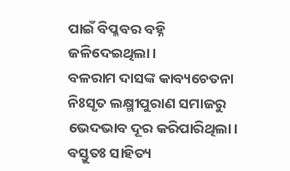ପାଇଁ ବିପ୍ଳବର ବହ୍ନି ଜଳିଦେଇଥିଲା।
ବଳରାମ ଦାସଙ୍କ କାବ୍ୟଚେତନା ନିଃସୃତ ଲକ୍ଷ୍ମୀପୁରାଣ ସମାଜରୁ ଭେଦଭାବ ଦୂର କରିପାରିଥିଲା। ବସ୍ତୁତଃ ସାହିତ୍ୟ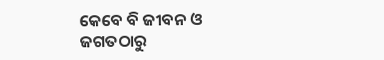କେବେ ବି ଜୀବନ ଓ ଜଗତଠାରୁ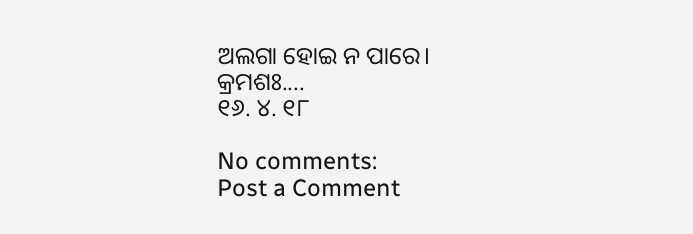ଅଲଗା ହୋଇ ନ ପାରେ।
କ୍ରମଶଃ....
୧୬. ୪. ୧୮

No comments:
Post a Comment